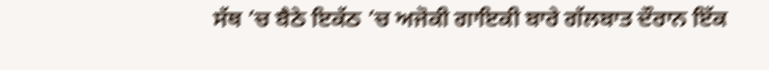ਸੱਥ ’ਚ ਬੈਠੇ ਇਕੱਠ ’ਚ ਅਜੋਕੀ ਗਾਇਕੀ ਬਾਰੇ ਗੱਲਬਾਤ ਦੌਰਾਨ ਇੱਕ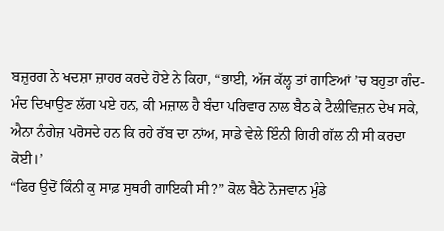ਬਜ਼ੁਰਗ ਨੇ ਖਦਸ਼ਾ ਜ਼ਾਹਰ ਕਰਦੇ ਹੋਏ ਨੇ ਕਿਹਾ, “ਭਾਈ, ਅੱਜ ਕੱਲ੍ਹ ਤਾਂ ਗਾਣਿਆਂ ’ਚ ਬਹੁਤਾ ਗੰਦ-ਮੰਦ ਦਿਖਾਉਣ ਲੱਗ ਪਏ ਹਨ, ਕੀ ਮਜ਼ਾਲ ਹੈ ਬੰਦਾ ਪਰਿਵਾਰ ਨਾਲ ਬੈਠ ਕੇ ਟੈਲੀਵਿਜ਼ਨ ਦੇਖ ਸਕੇ, ਐਨਾ ਨੰਗੇਜ਼ ਪਰੋਸਦੇ ਹਨ ਕਿ ਰਹੇ ਰੱਬ ਦਾ ਨਾਂਅ, ਸਾਡੇ ਵੇਲੇ ਇੰਨੀ ਗਿਰੀ ਗੱਲ ਨੀ ਸੀ ਕਰਦਾ ਕੋਈ।’
“ਫਿਰ ਉਦੋਂ ਕਿੰਨੀ ਕੁ ਸਾਫ਼ ਸੁਥਰੀ ਗਾਇਕੀ ਸੀ?” ਕੋਲ ਬੈਠੇ ਨੋਜਵਾਨ ਮੁੰਡੇ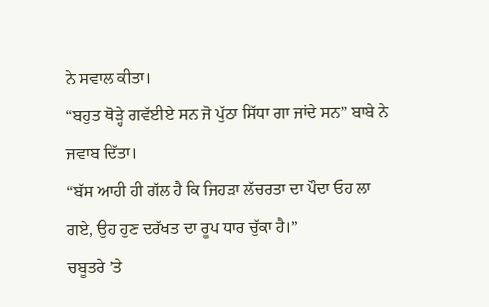ਨੇ ਸਵਾਲ ਕੀਤਾ।
“ਬਹੁਤ ਥੋੜ੍ਹੇ ਗਵੱਈਏ ਸਨ ਜੋ ਪੁੱਠਾ ਸਿੱਧਾ ਗਾ ਜਾਂਦੇ ਸਨ” ਬਾਬੇ ਨੇ ਜਵਾਬ ਦਿੱਤਾ।
“ਬੱਸ ਆਹੀ ਹੀ ਗੱਲ ਹੈ ਕਿ ਜਿਹੜਾ ਲੱਚਰਤਾ ਦਾ ਪੌਦਾ ਓਹ ਲਾ ਗਏ, ਉਹ ਹੁਣ ਦਰੱਖਤ ਦਾ ਰੂਪ ਧਾਰ ਚੁੱਕਾ ਹੈ।”
ਚਬੂਤਰੇ ’ਤੇ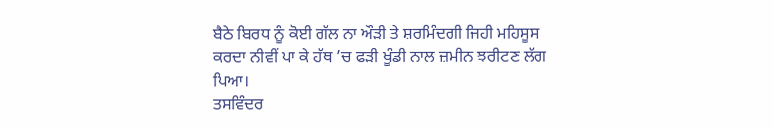ਬੈਠੇ ਬਿਰਧ ਨੂੰ ਕੋਈ ਗੱਲ ਨਾ ਔੜੀ ਤੇ ਸ਼ਰਮਿੰਦਗੀ ਜਿਹੀ ਮਹਿਸੂਸ ਕਰਦਾ ਨੀਵੀਂ ਪਾ ਕੇ ਹੱਥ ’ਚ ਫੜੀ ਖੂੰਡੀ ਨਾਲ ਜ਼ਮੀਨ ਝਰੀਟਣ ਲੱਗ ਪਿਆ।
ਤਸਵਿੰਦਰ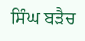ਸਿੰਘ ਬੜੈਚ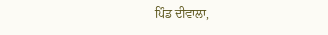ਪਿੰਡ ਦੀਵਾਲਾ,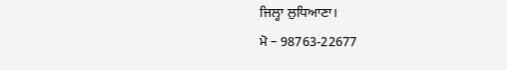ਜਿਲ੍ਹਾ ਲੁਧਿਆਣਾ।
ਮੋ – 98763-22677